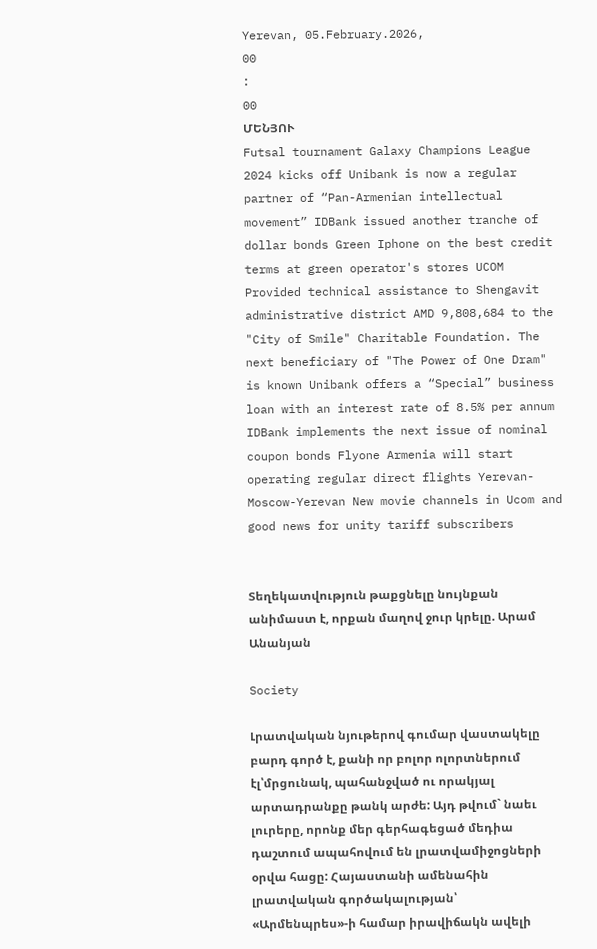Yerevan, 05.February.2026,
00
:
00
ՄԵՆՅՈՒ
Futsal tournament Galaxy Champions League 2024 kicks off Unibank is now a regular partner of “Pan-Armenian intellectual movement” IDBank issued another tranche of dollar bonds Green Iphone on the best credit terms at green operator's stores UCOM Provided technical assistance to Shengavit administrative district AMD 9,808,684 to the "City of Smile" Charitable Foundation. The next beneficiary of "The Power of One Dram" is known Unibank offers a “Special” business loan with an interest rate of 8.5% per annum IDBank implements the next issue of nominal coupon bonds Flyone Armenia will start operating regular direct flights Yerevan-Moscow-Yerevan New movie channels in Ucom and good news for unity tariff subscribers


Տեղեկատվություն թաքցնելը նույնքան անիմաստ է, որքան մաղով ջուր կրելը. Արամ Անանյան

Society

Լրատվական նյութերով գումար վաստակելը բարդ գործ է, քանի որ բոլոր ոլորտներում էլ՝մրցունակ, պահանջված ու որակյալ արտադրանքը թանկ արժե: Այդ թվում` նաեւ լուրերը, որոնք մեր գերհագեցած մեդիա դաշտում ապահովում են լրատվամիջոցների օրվա հացը: Հայաստանի ամենահին լրատվական գործակալության՝ «Արմենպրես»-ի համար իրավիճակն ավելի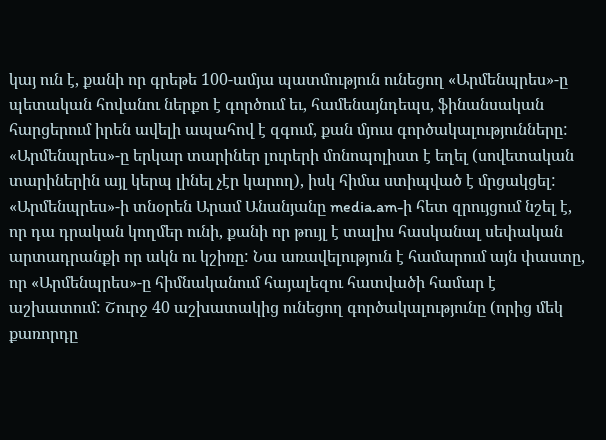կայ ուն է, քանի որ գրեթե 100-ամյա պատմություն ունեցող «Արմենպրես»-ը պետական հովանու ներքո է գործում եւ, համենայնդեպս, ֆինանսական հարցերում իրեն ավելի ապահով է զգում, քան մյուս գործակալությունները: «Արմենպրես»-ը երկար տարիներ լուրերի մոնոպոլիստ է եղել (սովետական տարիներին այլ կերպ լինել չէր կարող), իսկ հիմա ստիպված է մրցակցել: «Արմենպրես»-ի տնօրեն Արամ Անանյանը media.am-ի հետ զրույցում նշել է, որ դա դրական կողմեր ունի, քանի որ թույլ է տալիս հասկանալ սեփական արտադրանքի որ ակն ու կշիռը: Նա առավելություն է համարում այն փաստը, որ «Արմենպրես»-ը հիմնականում հայալեզու հատվածի համար է աշխատում: Շուրջ 40 աշխատակից ունեցող գործակալությունը (որից մեկ քառորդը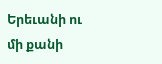Երեւանի ու մի քանի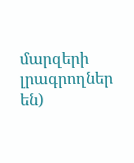մարզերի լրագրողներ են)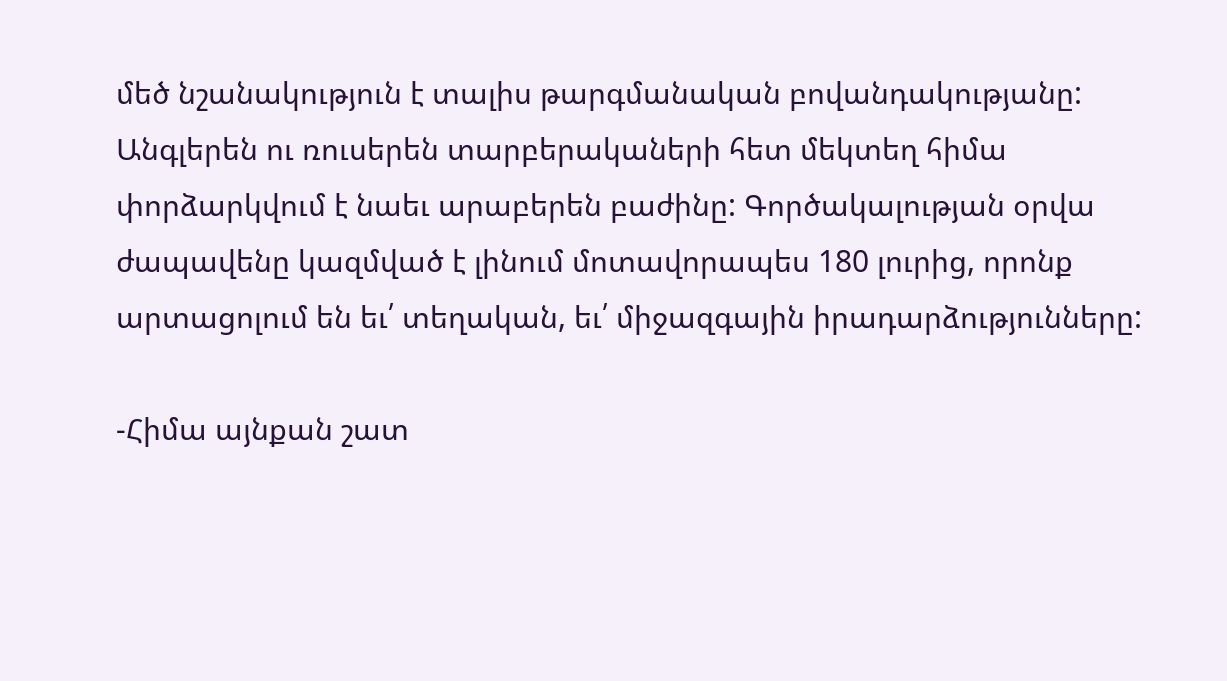մեծ նշանակություն է տալիս թարգմանական բովանդակությանը: Անգլերեն ու ռուսերեն տարբերակաների հետ մեկտեղ հիմա փորձարկվում է նաեւ արաբերեն բաժինը: Գործակալության օրվա ժապավենը կազմված է լինում մոտավորապես 180 լուրից, որոնք արտացոլում են եւ՛ տեղական, եւ՛ միջազգային իրադարձությունները:

-Հիմա այնքան շատ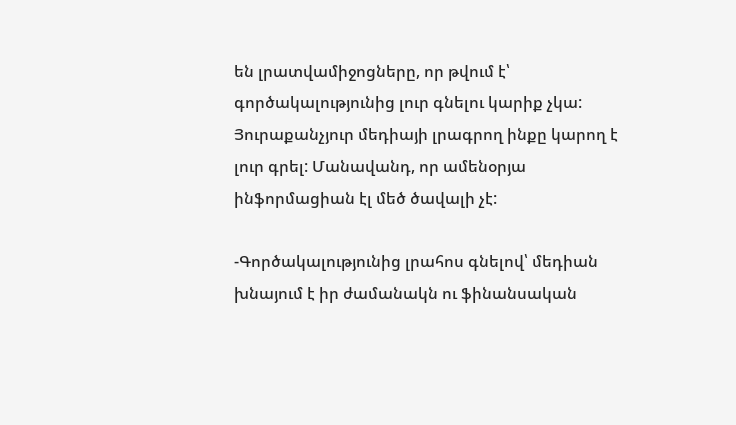են լրատվամիջոցները, որ թվում է՝ գործակալությունից լուր գնելու կարիք չկա: Յուրաքանչյուր մեդիայի լրագրող ինքը կարող է լուր գրել: Մանավանդ, որ ամենօրյա ինֆորմացիան էլ մեծ ծավալի չէ:

-Գործակալությունից լրահոս գնելով՝ մեդիան խնայում է իր ժամանակն ու ֆինանսական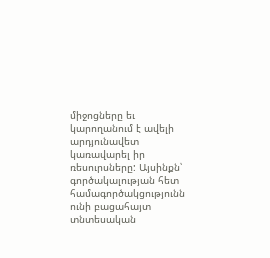միջոցները եւ կարողանում է ավելի արդյունավետ կառավարել իր ռեսուրսները: Այսինքն՝ գործակալության հետ համագործակցությունն ունի բացահայտ տնտեսական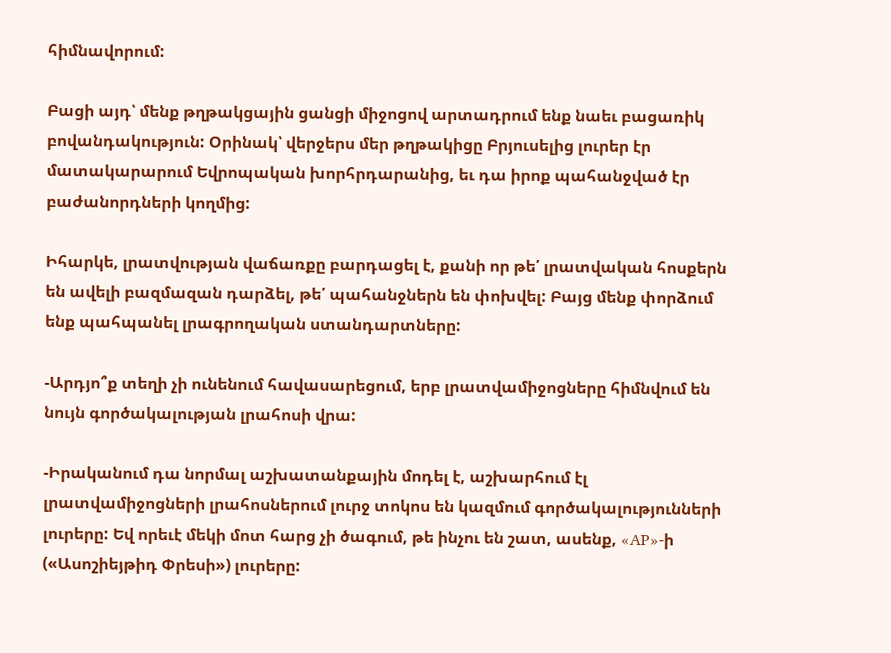հիմնավորում:

Բացի այդ՝ մենք թղթակցային ցանցի միջոցով արտադրում ենք նաեւ բացառիկ բովանդակություն: Օրինակ՝ վերջերս մեր թղթակիցը Բրյուսելից լուրեր էր մատակարարում Եվրոպական խորհրդարանից, եւ դա իրոք պահանջված էր բաժանորդների կողմից:

Իհարկե, լրատվության վաճառքը բարդացել է, քանի որ թե՛ լրատվական հոսքերն են ավելի բազմազան դարձել, թե՛ պահանջներն են փոխվել: Բայց մենք փորձում ենք պահպանել լրագրողական ստանդարտները:

-Արդյո՞ք տեղի չի ունենում հավասարեցում, երբ լրատվամիջոցները հիմնվում են նույն գործակալության լրահոսի վրա:

-Իրականում դա նորմալ աշխատանքային մոդել է, աշխարհում էլ լրատվամիջոցների լրահոսներում լուրջ տոկոս են կազմում գործակալությունների լուրերը: Եվ որեւէ մեկի մոտ հարց չի ծագում, թե ինչու են շատ, ասենք, «AP»-ի («Ասոշիեյթիդ Փրեսի») լուրերը: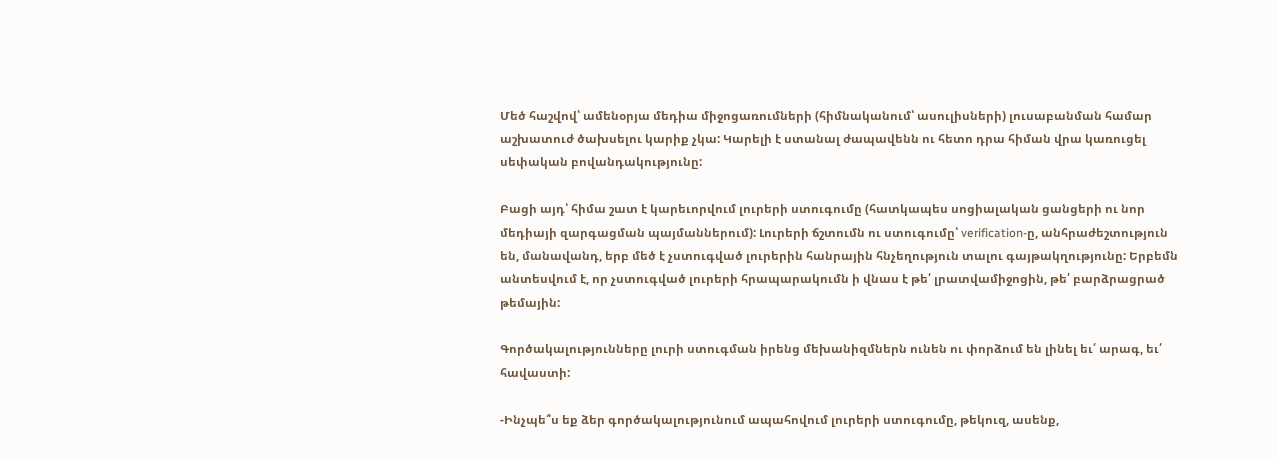Մեծ հաշվով՝ ամենօրյա մեդիա միջոցառումների (հիմնականում՝ ասուլիսների) լուսաբանման համար աշխատուժ ծախսելու կարիք չկա: Կարելի է ստանալ ժապավենն ու հետո դրա հիման վրա կառուցել սեփական բովանդակությունը:

Բացի այդ՝ հիմա շատ է կարեւորվում լուրերի ստուգումը (հատկապես սոցիալական ցանցերի ու նոր մեդիայի զարգացման պայմաններում): Լուրերի ճշտումն ու ստուգումը՝ verification-ը, անհրաժեշտություն են, մանավանդ, երբ մեծ է չստուգված լուրերին հանրային հնչեղություն տալու գայթակղությունը: Երբեմն անտեսվում է, որ չստուգված լուրերի հրապարակումն ի վնաս է թե՛ լրատվամիջոցին, թե՛ բարձրացրած թեմային:

Գործակալությունները լուրի ստուգման իրենց մեխանիզմներն ունեն ու փորձում են լինել եւ՛ արագ, եւ՛ հավաստի:

-Ինչպե՞ս եք ձեր գործակալությունում ապահովում լուրերի ստուգումը, թեկուզ, ասենք,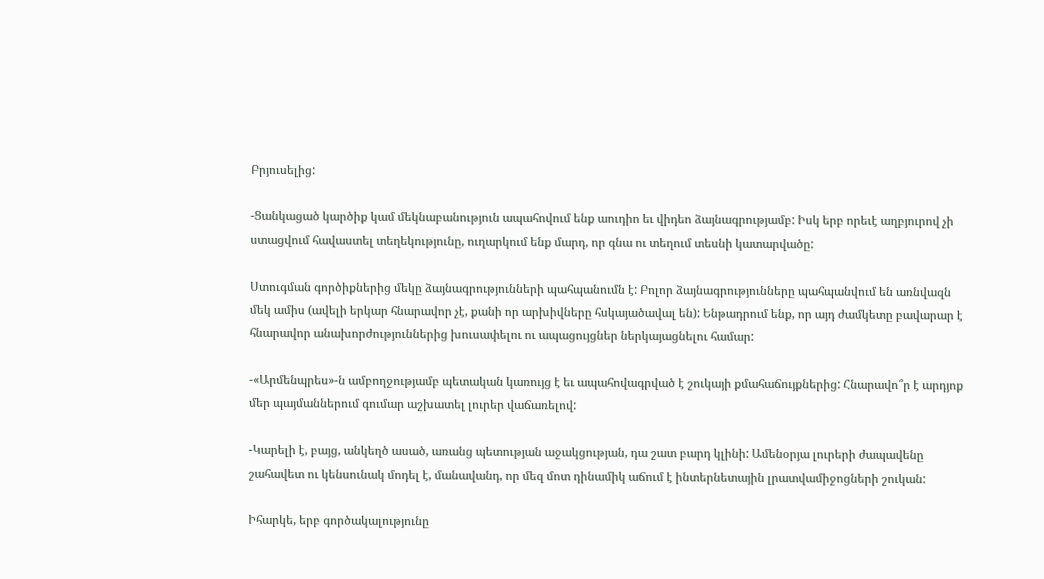Բրյուսելից:

-Ցանկացած կարծիք կամ մեկնաբանություն ապահովում ենք աուդիո եւ վիդեո ձայնագրությամբ: Իսկ երբ որեւէ աղբյուրով չի ստացվում հավաստել տեղեկությունը, ուղարկում ենք մարդ, որ գնա ու տեղում տեսնի կատարվածը:

Ստուգման գործիքներից մեկը ձայնագրությունների պահպանումն է: Բոլոր ձայնագրությունները պահպանվում են առնվազն մեկ ամիս (ավելի երկար հնարավոր չէ, քանի որ արխիվները հսկայածավալ են): Ենթադրում ենք, որ այդ ժամկետը բավարար է հնարավոր անախորժություններից խուսափելու ու ապացույցներ ներկայացնելու համար:

-«Արմենպրես»-ն ամբողջությամբ պետական կառույց է եւ ապահովագրված է շուկայի քմահաճույքներից: Հնարավո՞ր է արդյոք մեր պայմաններում գումար աշխատել լուրեր վաճառելով:

-Կարելի է, բայց, անկեղծ ասած, առանց պետության աջակցության, դա շատ բարդ կլինի: Ամենօրյա լուրերի ժապավենը շահավետ ու կենսունակ մոդել է, մանավանդ, որ մեզ մոտ դինամիկ աճում է ինտերնետային լրատվամիջոցների շուկան:

Իհարկե, երբ գործակալությունը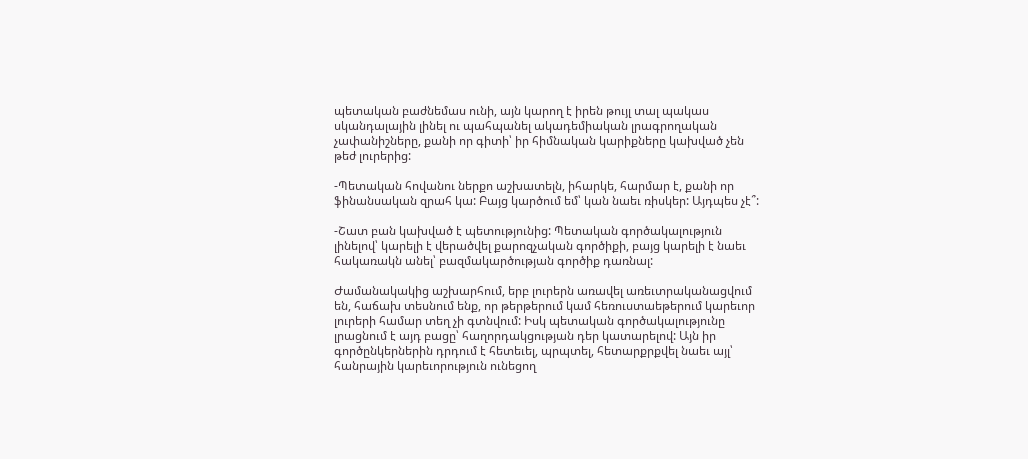պետական բաժնեմաս ունի, այն կարող է իրեն թույլ տալ պակաս սկանդալային լինել ու պահպանել ակադեմիական լրագրողական չափանիշները, քանի որ գիտի՝ իր հիմնական կարիքները կախված չեն թեժ լուրերից:

-Պետական հովանու ներքո աշխատելն, իհարկե, հարմար է, քանի որ ֆինանսական զրահ կա: Բայց կարծում եմ՝ կան նաեւ ռիսկեր: Այդպես չէ՞:

-Շատ բան կախված է պետությունից: Պետական գործակալություն լինելով՝ կարելի է վերածվել քարոզչական գործիքի, բայց կարելի է նաեւ հակառակն անել՝ բազմակարծության գործիք դառնալ:

Ժամանակակից աշխարհում, երբ լուրերն առավել առեւտրականացվում են, հաճախ տեսնում ենք, որ թերթերում կամ հեռուստաեթերում կարեւոր լուրերի համար տեղ չի գտնվում: Իսկ պետական գործակալությունը լրացնում է այդ բացը՝ հաղորդակցության դեր կատարելով: Այն իր գործընկերներին դրդում է հետեւել, պրպտել, հետարքրքվել նաեւ այլ՝ հանրային կարեւորություն ունեցող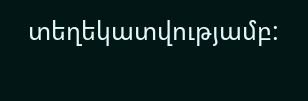տեղեկատվությամբ: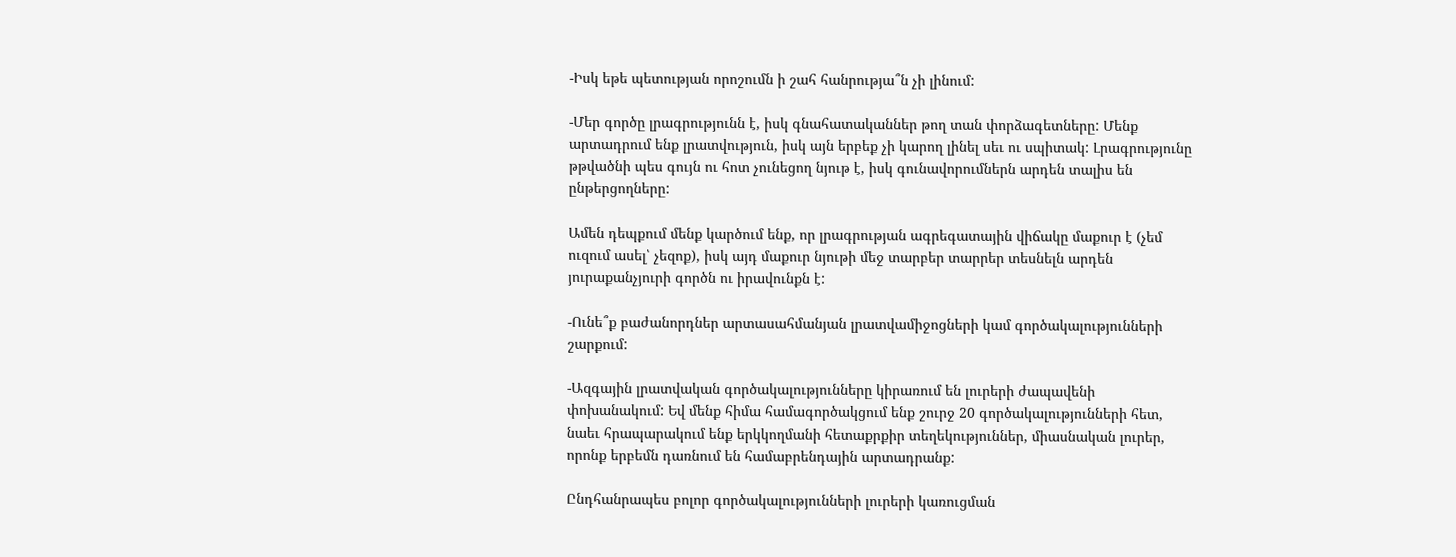-Իսկ եթե պետության որոշումն ի շահ հանրությա՞ն չի լինում:

-Մեր գործը լրագրությունն է, իսկ գնահատականներ թող տան փորձագետները: Մենք արտադրում ենք լրատվություն, իսկ այն երբեք չի կարող լինել սեւ ու սպիտակ: Լրագրությունը թթվածնի պես գույն ու հոտ չունեցող նյութ է, իսկ գունավորումներն արդեն տալիս են ընթերցողները:

Ամեն դեպքում մենք կարծում ենք, որ լրագրության ագրեգատային վիճակը մաքուր է (չեմ ուզում ասել՝ չեզոք), իսկ այդ մաքուր նյութի մեջ տարբեր տարրեր տեսնելն արդեն յուրաքանչյուրի գործն ու իրավունքն է:

-Ունե՞ք բաժանորդներ արտասահմանյան լրատվամիջոցների կամ գործակալությունների շարքում:

-Ազգային լրատվական գործակալությունները կիրառում են լուրերի ժապավենի փոխանակում: Եվ մենք հիմա համագործակցում ենք շուրջ 20 գործակալությունների հետ, նաեւ հրապարակում ենք երկկողմանի հետաքրքիր տեղեկություններ, միասնական լուրեր, որոնք երբեմն դառնում են համաբրենդային արտադրանք:

Ընդհանրապես բոլոր գործակալությունների լուրերի կառուցման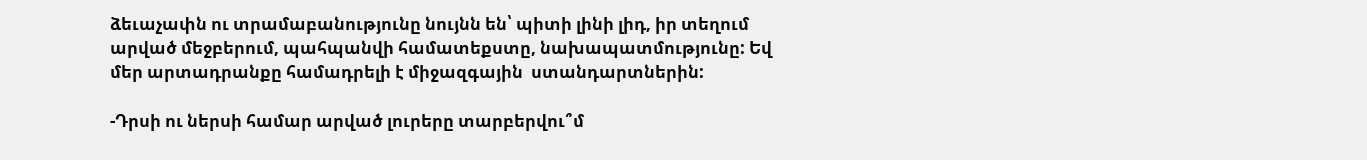ձեւաչափն ու տրամաբանությունը նույնն են՝ պիտի լինի լիդ, իր տեղում արված մեջբերում, պահպանվի համատեքստը, նախապատմությունը: Եվ մեր արտադրանքը համադրելի է միջազգային  ստանդարտներին:

-Դրսի ու ներսի համար արված լուրերը տարբերվու՞մ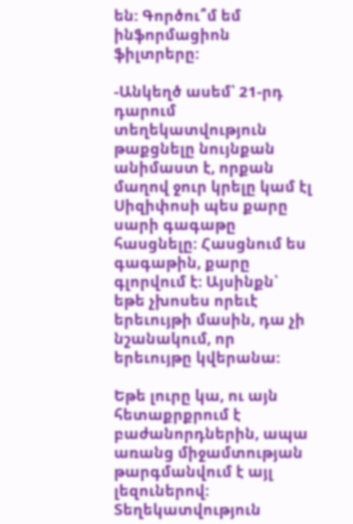են: Գործու՞մ եմ ինֆորմացիոն ֆիլտրերը:

-Անկեղծ ասեմ՝ 21-րդ դարում տեղեկատվություն թաքցնելը նույնքան անիմաստ է, որքան մաղով ջուր կրելը կամ էլ Սիզիփոսի պես քարը սարի գագաթը հասցնելը: Հասցնում ես գագաթին, քարը գլորվում է: Այսինքն՝ եթե չխոսես որեւէ երեւույթի մասին, դա չի նշանակում, որ երեւույթը կվերանա:

Եթե լուրը կա, ու այն հետաքրքրում է բաժանորդներին, ապա առանց միջամտության թարգմանվում է այլ լեզուներով: Տեղեկատվություն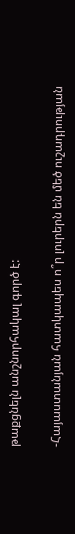թաքցնելն անշնորհակալ գործ է:

-Հայաստանյան հատկապես ո՞ր լուրերն են մեծ ուշադրության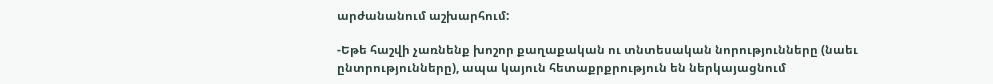արժանանում աշխարհում:

-Եթե հաշվի չառնենք խոշոր քաղաքական ու տնտեսական նորությունները (նաեւ ընտրությունները), ապա կայուն հետաքրքրություն են ներկայացնում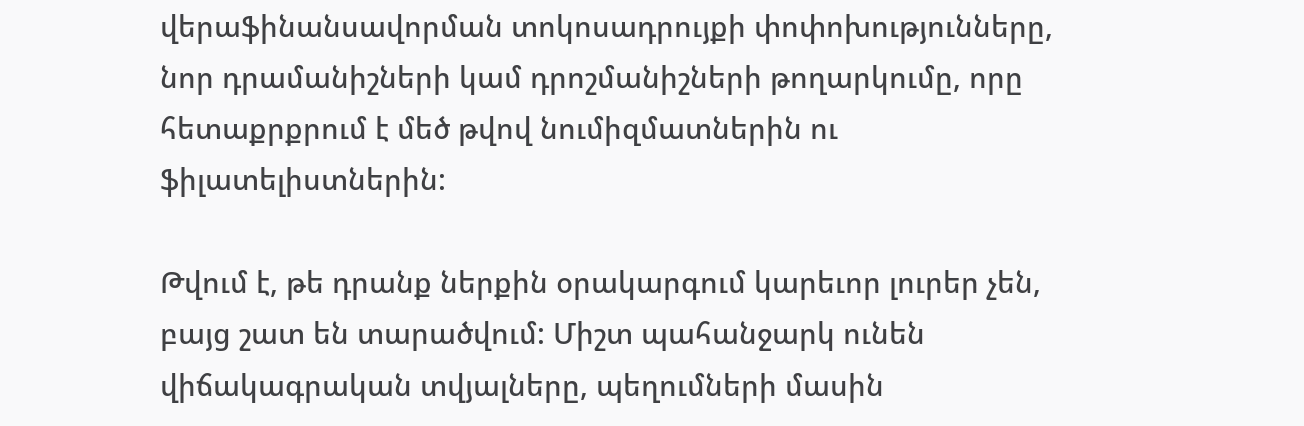վերաֆինանսավորման տոկոսադրույքի փոփոխությունները, նոր դրամանիշների կամ դրոշմանիշների թողարկումը, որը հետաքրքրում է մեծ թվով նումիզմատներին ու ֆիլատելիստներին:

Թվում է, թե դրանք ներքին օրակարգում կարեւոր լուրեր չեն, բայց շատ են տարածվում: Միշտ պահանջարկ ունեն վիճակագրական տվյալները, պեղումների մասին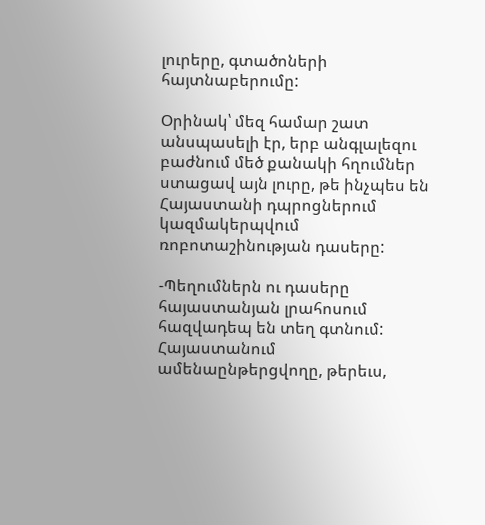լուրերը, գտածոների հայտնաբերումը:

Օրինակ՝ մեզ համար շատ անսպասելի էր, երբ անգլալեզու բաժնում մեծ քանակի հղումներ ստացավ այն լուրը, թե ինչպես են Հայաստանի դպրոցներում կազմակերպվում ռոբոտաշինության դասերը:

-Պեղումներն ու դասերը հայաստանյան լրահոսում հազվադեպ են տեղ գտնում: Հայաստանում ամենաընթերցվողը, թերեւս,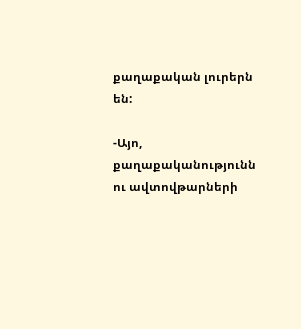քաղաքական լուրերն են:

-Այո, քաղաքականությունն ու ավտովթարների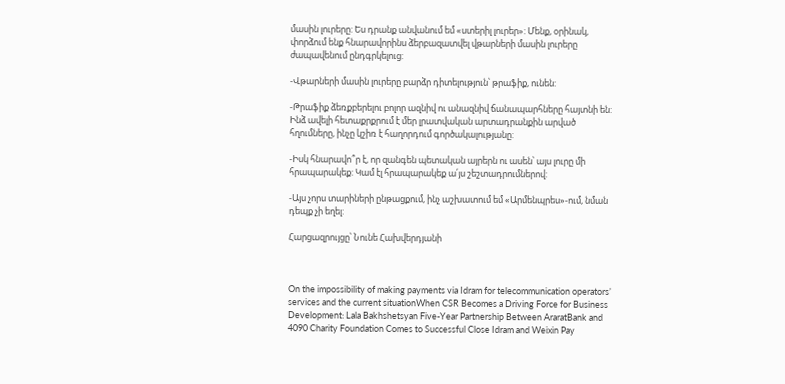մասին լուրերը: Ես դրանք անվանում եմ «ստերիլ լուրեր»: Մենք, օրինակ, փորձում ենք հնարավորինս ձերբազատվել վթարների մասին լուրերը ժապավենում ընդգրկելուց:

-Վթարների մասին լուրերը բարձր դիտելություն՝ թրաֆիք, ունեն:

-Թրաֆիք ձեռքբերելու բոլոր ազնիվ ու անազնիվ ճանապարհները հայտնի են: Ինձ ավելի հետաքրքրում է մեր լրատվական արտադրանքին արված հղումները, ինչը կշիռ է հաղորդում գործակալությանը:

-Իսկ հնարավո՞ր է, որ զանգեն պետական այրերն ու ասեն՝ այս լուրը մի հրապարակեք: Կամ էլ հրապարակեք ա՛յս շեշտադրումներով:

-Այս չորս տարիների ընթացքում, ինչ աշխատում եմ «Արմենպրես»-ում, նման դեպք չի եղել:

Հարցազրույցը՝ Նունե Հախվերդյանի



On the impossibility of making payments via Idram for telecommunication operators’ services and the current situationWhen CSR Becomes a Driving Force for Business Development: Lala Bakhshetsyan Five-Year Partnership Between AraratBank and 4090 Charity Foundation Comes to Successful Close Idram and Weixin Pay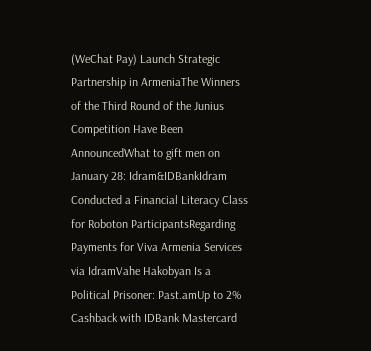(WeChat Pay) Launch Strategic Partnership in ArmeniaThe Winners of the Third Round of the Junius Competition Have Been AnnouncedWhat to gift men on January 28: Idram&IDBankIdram Conducted a Financial Literacy Class for Roboton ParticipantsRegarding Payments for Viva Armenia Services via IdramVahe Hakobyan Is a Political Prisoner: Past.amUp to 2% Cashback with IDBank Mastercard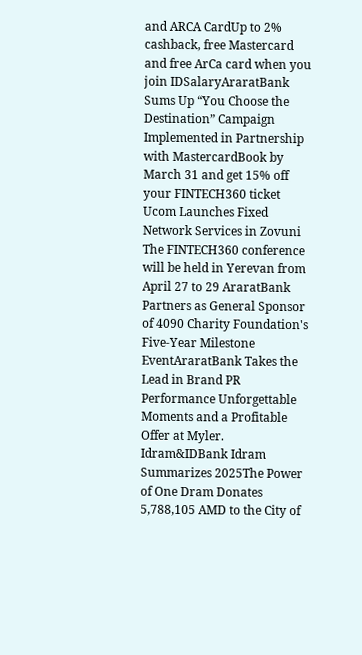and ARCA CardUp to 2% cashback, free Mastercard and free ArCa card when you join IDSalaryAraratBank Sums Up “You Choose the Destination” Campaign Implemented in Partnership with MastercardBook by March 31 and get 15% off your FINTECH360 ticket Ucom Launches Fixed Network Services in Zovuni The FINTECH360 conference will be held in Yerevan from April 27 to 29 AraratBank Partners as General Sponsor of 4090 Charity Foundation's Five-Year Milestone EventAraratBank Takes the Lead in Brand PR Performance Unforgettable Moments and a Profitable Offer at Myler. Idram&IDBank Idram Summarizes 2025The Power of One Dram Donates 5,788,105 AMD to the City of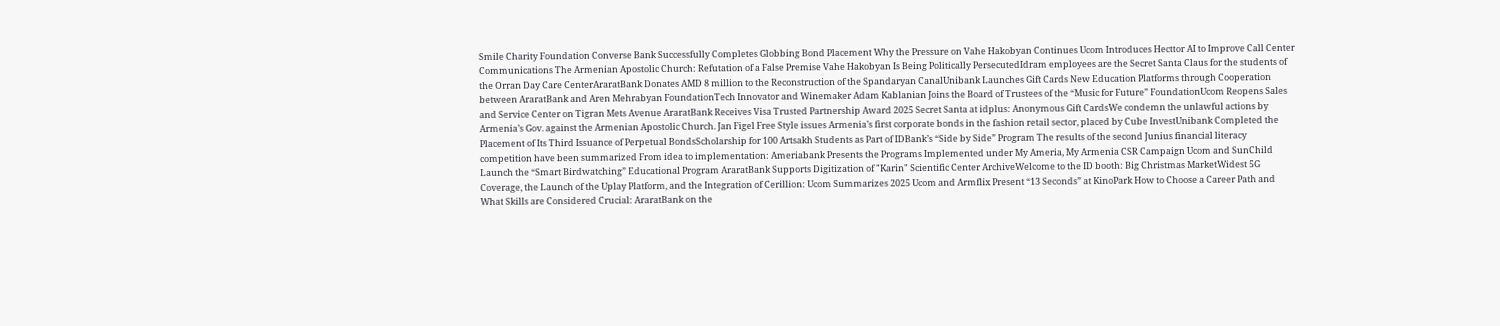Smile Charity Foundation Converse Bank Successfully Completes Globbing Bond Placement Why the Pressure on Vahe Hakobyan Continues Ucom Introduces Hecttor AI to Improve Call Center Communications The Armenian Apostolic Church: Refutation of a False Premise Vahe Hakobyan Is Being Politically PersecutedIdram employees are the Secret Santa Claus for the students of the Orran Day Care CenterAraratBank Donates AMD 8 million to the Reconstruction of the Spandaryan CanalUnibank Launches Gift Cards New Education Platforms through Cooperation between AraratBank and Aren Mehrabyan FoundationTech Innovator and Winemaker Adam Kablanian Joins the Board of Trustees of the “Music for Future” FoundationUcom Reopens Sales and Service Center on Tigran Mets Avenue AraratBank Receives Visa Trusted Partnership Award 2025 Secret Santa at idplus: Anonymous Gift CardsWe condemn the unlawful actions by Armenia’s Gov. against the Armenian Apostolic Church. Jan Figel Free Style issues Armenia’s first corporate bonds in the fashion retail sector, placed by Cube InvestUnibank Completed the Placement of Its Third Issuance of Perpetual BondsScholarship for 100 Artsakh Students as Part of IDBank’s “Side by Side” Program The results of the second Junius financial literacy competition have been summarized From idea to implementation: Ameriabank Presents the Programs Implemented under My Ameria, My Armenia CSR Campaign Ucom and SunChild Launch the “Smart Birdwatching” Educational Program AraratBank Supports Digitization of "Karin" Scientific Center ArchiveWelcome to the ID booth: Big Christmas MarketWidest 5G Coverage, the Launch of the Uplay Platform, and the Integration of Cerillion: Ucom Summarizes 2025 Ucom and Armflix Present “13 Seconds” at KinoPark How to Choose a Career Path and What Skills are Considered Crucial: AraratBank on the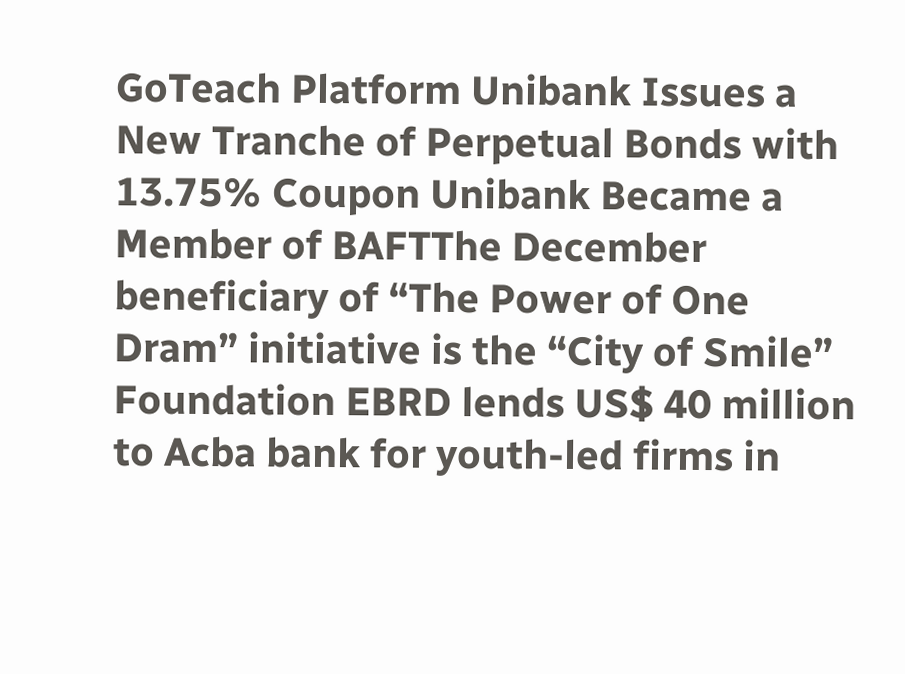GoTeach Platform Unibank Issues a New Tranche of Perpetual Bonds with 13.75% Coupon Unibank Became a Member of BAFTThe December beneficiary of “The Power of One Dram” initiative is the “City of Smile” Foundation EBRD lends US$ 40 million to Acba bank for youth-led firms in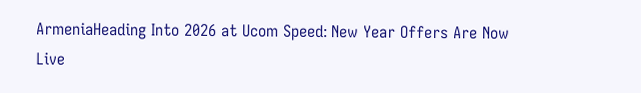ArmeniaHeading Into 2026 at Ucom Speed։ New Year Offers Are Now Live